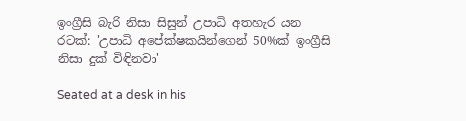ඉංග්‍රීසි බැරි නිසා සිසුන් උපාධි අතහැර යන රටක්: 'උපාධි අපේක්ෂකයින්ගෙන් 50%ක් ඉංග්‍රීසි නිසා දුක් විඳිනවා'

Seated at a desk in his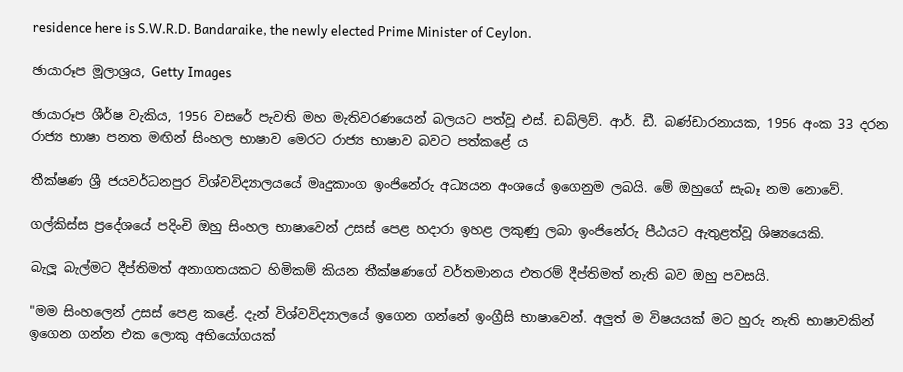residence here is S.W.R.D. Bandaraike, the newly elected Prime Minister of Ceylon.

ඡායාරූප මූලාශ්‍රය, Getty Images

ඡායාරූප ශීර්ෂ වැකිය, 1956 වසරේ පැවති මහ මැතිවරණයෙන් බලයට පත්වූ එස්. ඩබ්ලිව්. ආර්. ඩී. බණ්ඩාරනායක, 1956 අංක 33 දරන රාජ්‍ය භාෂා පනත මඟින් සිංහල භාෂාව මෙරට රාජ්‍ය භාෂාව බවට පත්කළේ ය

තීක්ෂණ ශ්‍රී ජයවර්ධනපුර විශ්වවිද්‍යාලයයේ මෘදුකාංග ඉංජිනේරු අධ්‍යයන අංශයේ ඉගෙනුම ලබයි. මේ ඔහුගේ සැබෑ නම නොවේ.

ගල්කිස්ස ප්‍රදේශයේ පදිංචි ඔහු සිංහල භාෂාවෙන් උසස් පෙළ හදාරා ඉහළ ලකුණු ලබා ඉංජිනේරු පීඨයට ඇතුළත්වූ ශිෂ්‍යයෙකි.

බැලූ බැල්මට දීප්තිමත් අනාගතයකට හිමිකම් කියන තීක්ෂණගේ වර්තමානය එතරම් දීප්තිමත් නැති බව ඔහු පවසයි.

"මම සිංහලෙන් උසස් පෙළ කළේ. දැන් විශ්වවිද්‍යාලයේ ඉගෙන ගන්නේ ඉංග්‍රීසි භාෂාවෙන්. අලුත් ම විෂයයක් මට හුරු නැති භාෂාවකින් ඉගෙන ගන්න එක ලොකු අභියෝගයක්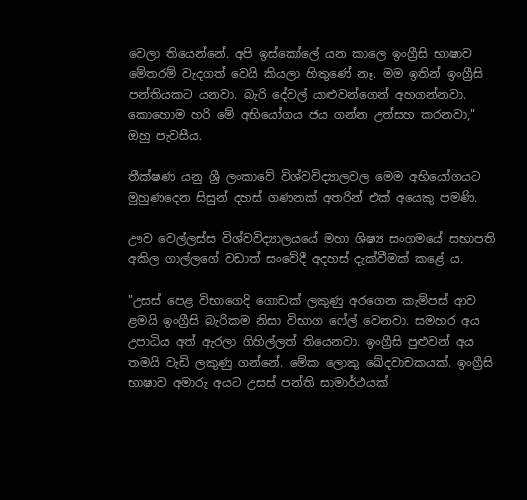වෙලා තියෙන්නේ. අපි ඉස්කෝලේ යන කාලෙ ඉංග්‍රීසි භාෂාව මේතරම් වැදගත් වෙයි කියලා හිතුණේ නෑ. මම ඉතින් ඉංග්‍රීසි පන්තියකට යනවා. බැරි දේවල් යාළුවන්ගෙන් අහගන්නවා. කොහොම හරි මේ අභියෝගය ජය ගන්න උත්සහ කරනවා," ඔහු පැවසීය.

තීක්ෂණ යනු ශ්‍රී ලංකාවේ විශ්වවිද්‍යාලවල මෙම අභියෝගයට මුහුණදෙන සිසුන් දහස් ගණනක් අතරින් එක් අයෙකු පමණි.

ඌව වෙල්ලස්ස විශ්වවිද්‍යාලයයේ මහා ශිෂ්‍ය සංගමයේ සභාපති අකිල ගාල්ලගේ වඩාත් සංවේදී අදහස් දැක්වීමක් කළේ ය.

"උසස් පෙළ විභාගෙදි ගොඩක් ලකුණු අරගෙන කැම්පස් ආව ළමයි ඉංග්‍රීසි බැරිකම නිසා විභාග ෆේල් වෙනවා. සමහර අය උපාධිය අත් ඇරලා ගිහිල්ලත් තියෙනවා. ඉංග්‍රීසි පුළුවන් අය තමයි වැඩි ලකුණු ගන්නේ. මේක ලොකු ඛේදවාචකයක්. ඉංග්‍රීසි භාෂාව අමාරු අයට උසස් පන්ති සාමාර්ථයක්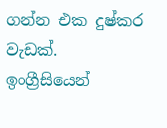ගන්න එක දුෂ්කර වැඩක්. ඉංග්‍රීසියෙන්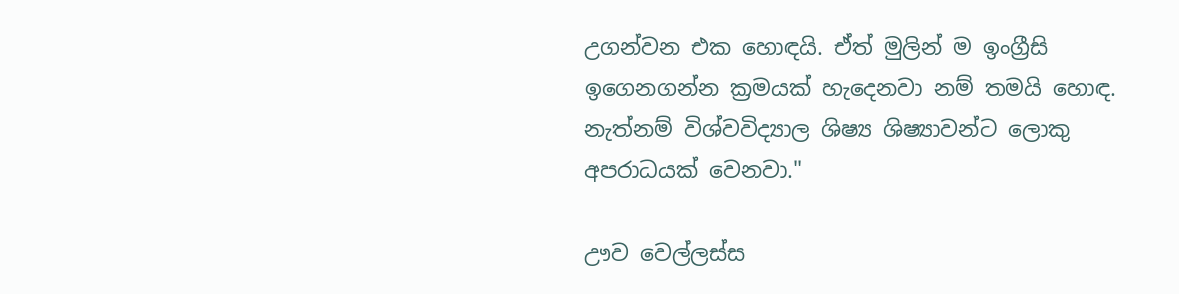උගන්වන එක හොඳයි. ඒත් මුලින් ම ඉංග්‍රීසි ඉගෙනගන්න ක්‍රමයක් හැදෙනවා නම් තමයි හොඳ. නැත්නම් විශ්වවිද්‍යාල ශිෂ්‍ය ශිෂ්‍යාවන්ට ලොකු අපරාධයක් වෙනවා."

ඌව වෙල්ලස්ස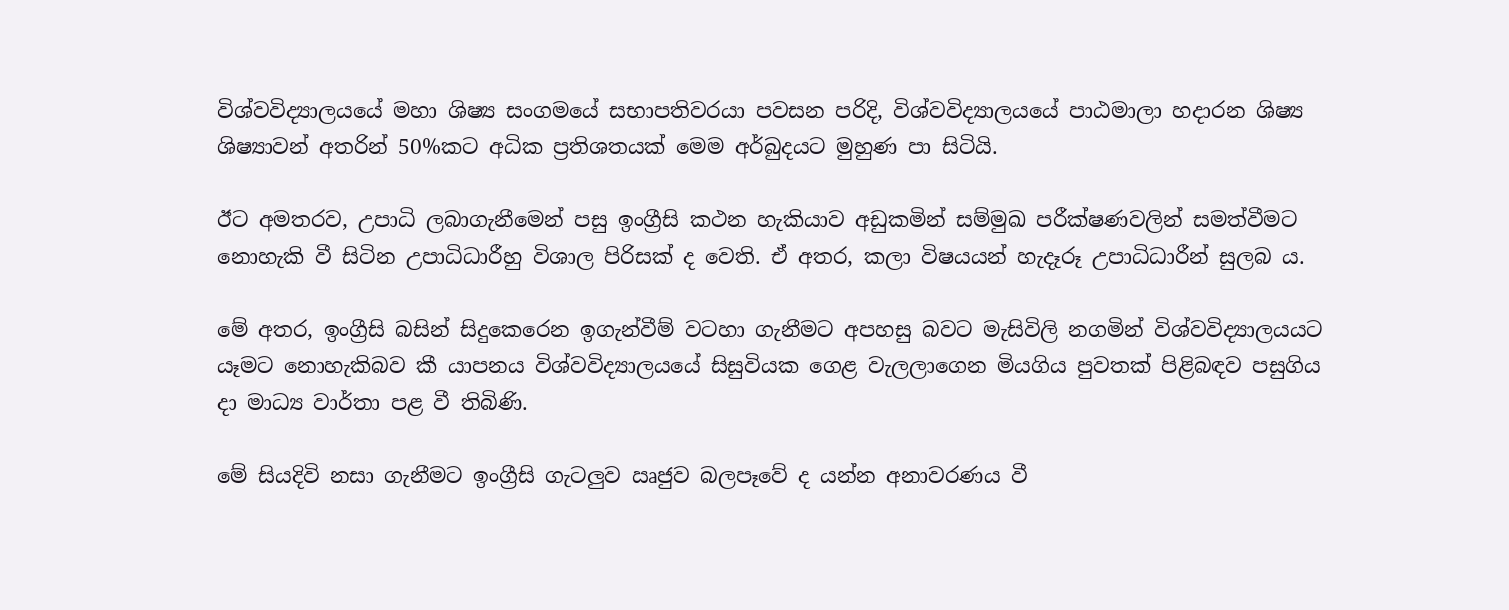විශ්වවිද්‍යාලයයේ මහා ශිෂ්‍ය සංගමයේ සභාපතිවරයා පවසන පරිදි, විශ්වවිද්‍යාලයයේ පාඨමාලා හදාරන ශිෂ්‍ය ශිෂ්‍යාවන් අතරින් 50%කට අධික ප්‍රතිශතයක් මෙම අර්බුදයට මුහුණ පා සිටියි.

ඊට අමතරව, උපාධි ලබාගැනීමෙන් පසු ඉංග්‍රීසි කථන හැකියාව අඩුකමින් සම්මුඛ පරීක්ෂණවලින් සමත්වීමට නොහැකි වී සිටින උපාධිධාරීහු විශාල පිරිසක් ද වෙති. ඒ අතර, කලා විෂයයන් හැදෑරූ උපාධිධාරීන් සුලබ ය.

මේ අතර, ඉංග්‍රීසි බසින් සිදුකෙරෙන ඉගැන්වීම් වටහා ගැනීමට අපහසු බවට මැසිවිලි නගමින් විශ්වවිද්‍යාලයයට යෑමට නොහැකිබව කී යාපනය විශ්වවිද්‍යාලයයේ සිසුවියක ගෙළ වැලලාගෙන මියගිය පුවතක් පිළිබඳව පසුගිය දා මාධ්‍ය වාර්තා පළ වී තිබිණි.

මේ සියදිවි නසා ගැනීමට ඉංග්‍රීසි ගැටලුව ඍජුව බලපෑවේ ද යන්න අනාවරණය වී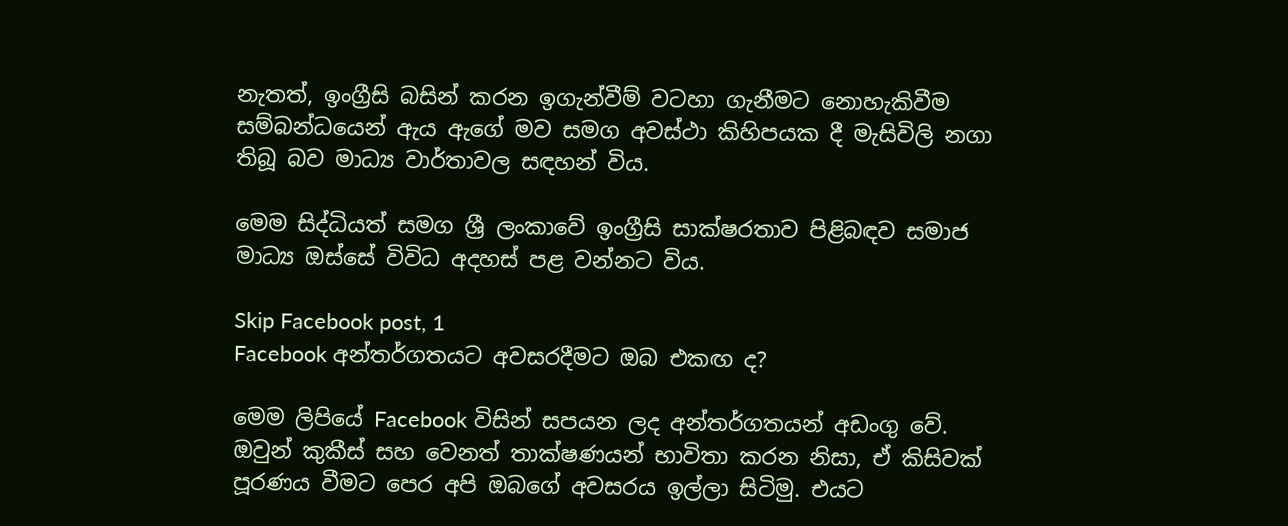නැතත්, ඉංග්‍රීසි බසින් කරන ඉගැන්වීම් වටහා ගැනීමට නොහැකිවීම සම්බන්ධයෙන් ඇය ඇගේ මව සමග අවස්ථා කිහිපයක දී මැසිවිලි නගා තිබූ බව මාධ්‍ය වාර්තාවල සඳහන් විය.

මෙම සිද්ධියත් සමග ශ්‍රී ලංකාවේ ඉංග්‍රීසි සාක්ෂරතාව පිළිබඳව සමාජ මාධ්‍ය ඔස්සේ විවිධ අදහස් පළ වන්නට විය.

Skip Facebook post, 1
Facebook අන්තර්ගතයට අවසරදීමට ඔබ එකඟ ද?

මෙම ලිපියේ Facebook විසින් සපයන ලද අන්තර්ගතයන් අඩංගු වේ. ඔවුන් කුකීස් සහ වෙනත් තාක්ෂණයන් භාවිතා කරන නිසා, ඒ කිසිවක් පූරණය වීමට පෙර අපි ඔබගේ අවසරය ඉල්ලා සිටිමු. එයට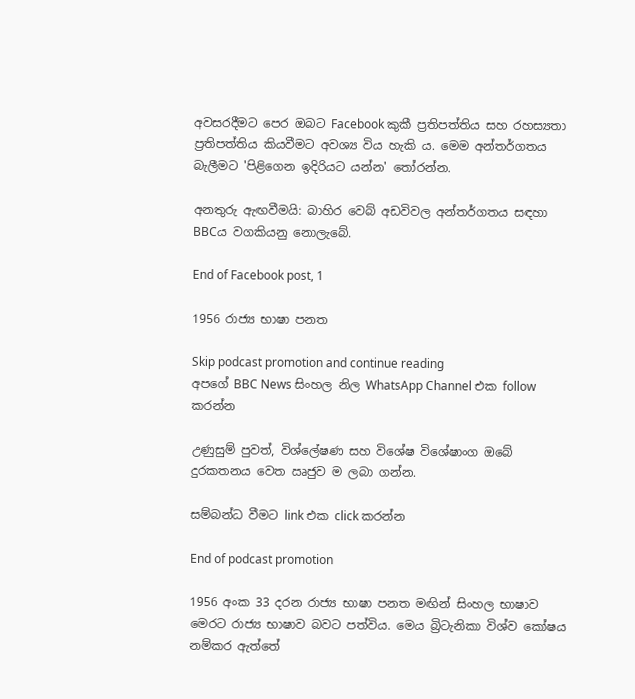අවසරදීමට පෙර ඔබට Facebook කුකී ප්‍රතිපත්තිය සහ රහස්‍යතා ප්‍රතිපත්තිය කියවීමට අවශ්‍ය විය හැකි ය. මෙම අන්තර්ගතය බැලීමට 'පිළිගෙන ඉදිරියට යන්න' තෝරන්න.

අනතුරු ඇඟවීමයි: බාහිර වෙබ් අඩවිවල අන්තර්ගතය සඳහා BBCය වගකියනු නොලැබේ.

End of Facebook post, 1

1956 රාජ්‍ය භාෂා පනත

Skip podcast promotion and continue reading
අපගේ BBC News සිංහල නිල WhatsApp Channel එක follow කරන්න

උණුසුම් පුවත්, විශ්ලේෂණ සහ විශේෂ විශේෂාංග ඔබේ දුරකතනය වෙත ඍජුව ම ලබා ගන්න.

සම්බන්ධ වීමට link එක click කරන්න

End of podcast promotion

1956 අංක 33 දරන රාජ්‍ය භාෂා පනත මඟින් සිංහල භාෂාව මෙරට රාජ්‍ය භාෂාව බවට පත්විය. මෙය බ්‍රිටැනිකා විශ්ව කෝෂය නම්කර ඇත්තේ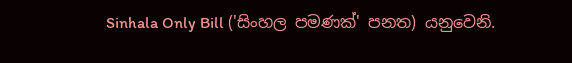Sinhala Only Bill ('සිංහල පමණක්' පනත) යනුවෙනි.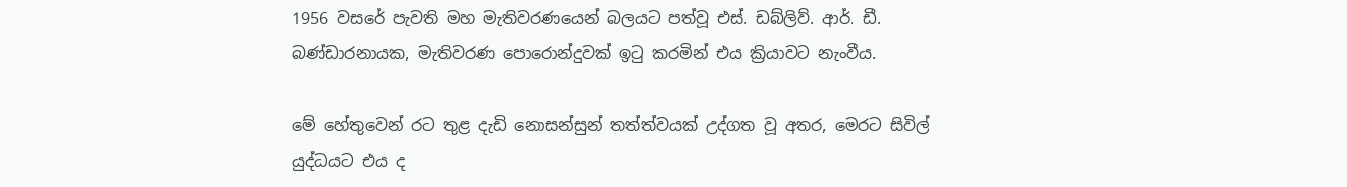1956 වසරේ පැවති මහ මැතිවරණයෙන් බලයට පත්වූ එස්. ඩබ්ලිව්. ආර්. ඩී. බණ්ඩාරනායක, මැතිවරණ පොරොන්දුවක් ඉටු කරමින් එය ක්‍රියාවට නැංවීය.

මේ හේතුවෙන් රට තුළ දැඩි නොසන්සුන් තත්ත්වයක් උද්ගත වූ අතර, මෙරට සිවිල් යුද්ධයට එය ද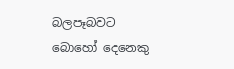බලපෑබවට බොහෝ දෙනෙකු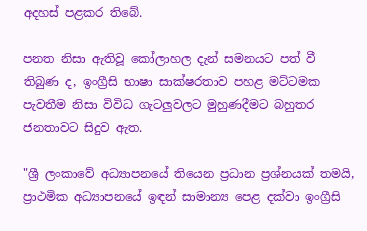අදහස් පළකර තිබේ.

පනත නිසා ඇතිවූ කෝලාහල දැන් සමනයට පත් වී තිබුණ ද, ඉංග්‍රීසි භාෂා සාක්ෂරතාව පහළ මට්ටමක පැවතීම නිසා විවිධ ගැටලුවලට මුහුණදීමට බහුතර ජනතාවට සිදුව ඇත.

"ශ්‍රී ලංකාවේ අධ්‍යාපනයේ තියෙන ප්‍රධාන ප්‍රශ්නයක් තමයි, ප්‍රාථමික අධ්‍යාපනයේ ඉඳන් සාමාන්‍ය පෙළ දක්වා ඉංග්‍රීසි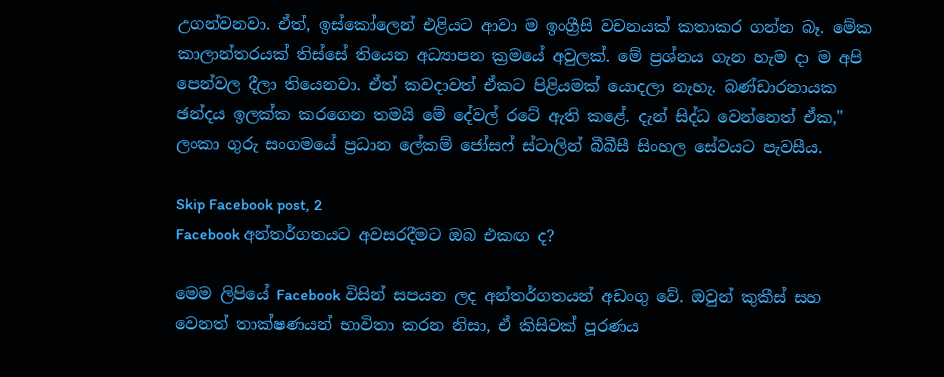උගන්වනවා. ඒත්, ඉස්කෝලෙන් එළියට ආවා ම ඉංග්‍රීසි වචනයක් කතාකර ගන්න බෑ. මේක කාලාන්තරයක් තිස්සේ තියෙන අධ්‍යාපන ක්‍රමයේ අවුලක්. මේ ප්‍රශ්නය ගැන හැම දා ම අපි පෙන්වල දීලා තියෙනවා. ඒත් කවදාවත් ඒකට පිළියමක් යොදලා නැහැ. බණ්ඩාරනායක ඡන්දය ඉලක්ක කරගෙන තමයි මේ දේවල් රටේ ඇති කළේ. දැන් සිද්ධ වෙන්නෙත් ඒක," ලංකා ගුරු සංගමයේ ප්‍රධාන ලේකම් ජෝසෆ් ස්ටාලින් බීබීසී සිංහල සේවයට පැවසීය.

Skip Facebook post, 2
Facebook අන්තර්ගතයට අවසරදීමට ඔබ එකඟ ද?

මෙම ලිපියේ Facebook විසින් සපයන ලද අන්තර්ගතයන් අඩංගු වේ. ඔවුන් කුකීස් සහ වෙනත් තාක්ෂණයන් භාවිතා කරන නිසා, ඒ කිසිවක් පූරණය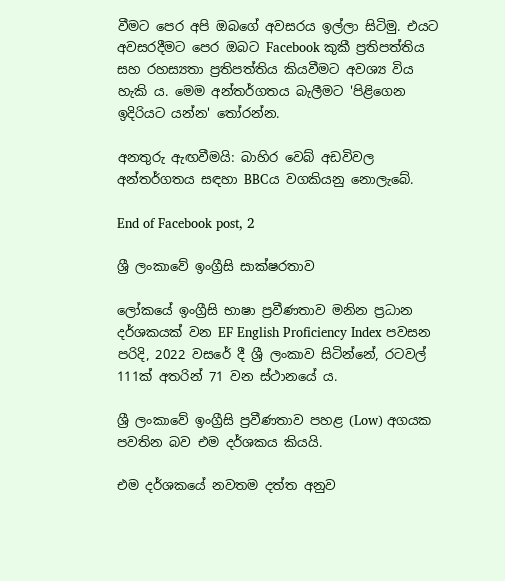වීමට පෙර අපි ඔබගේ අවසරය ඉල්ලා සිටිමු. එයට අවසරදීමට පෙර ඔබට Facebook කුකී ප්‍රතිපත්තිය සහ රහස්‍යතා ප්‍රතිපත්තිය කියවීමට අවශ්‍ය විය හැකි ය. මෙම අන්තර්ගතය බැලීමට 'පිළිගෙන ඉදිරියට යන්න' තෝරන්න.

අනතුරු ඇඟවීමයි: බාහිර වෙබ් අඩවිවල අන්තර්ගතය සඳහා BBCය වගකියනු නොලැබේ.

End of Facebook post, 2

ශ්‍රී ලංකාවේ ඉංග්‍රීසි සාක්ෂරතාව

ලෝකයේ ඉංග්‍රීසි භාෂා ප්‍රවීණතාව මනින ප්‍රධාන දර්ශකයක් වන EF English Proficiency Index පවසන පරිදි, 2022 වසරේ දී ශ්‍රී ලංකාව සිටින්නේ, රටවල් 111ක් අතරින් 71 වන ස්ථානයේ ය.

ශ්‍රී ලංකාවේ ඉංග්‍රීසි ප්‍රවීණතාව පහළ (Low) අගයක පවතින බව එම දර්ශකය කියයි.

එම දර්ශකයේ නවතම දත්ත අනුව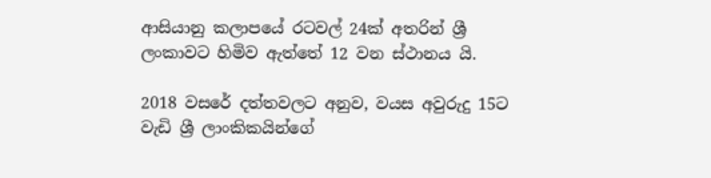ආසියානු කලාපයේ රටවල් 24ක් අතරින් ශ්‍රී ලංකාවට හිමිව ඇත්තේ 12 වන ස්ථානය යි.

2018 වසරේ දත්තවලට අනුව, වයස අවුරුදු 15ට වැඩි ශ්‍රී ලාංකිකයින්ගේ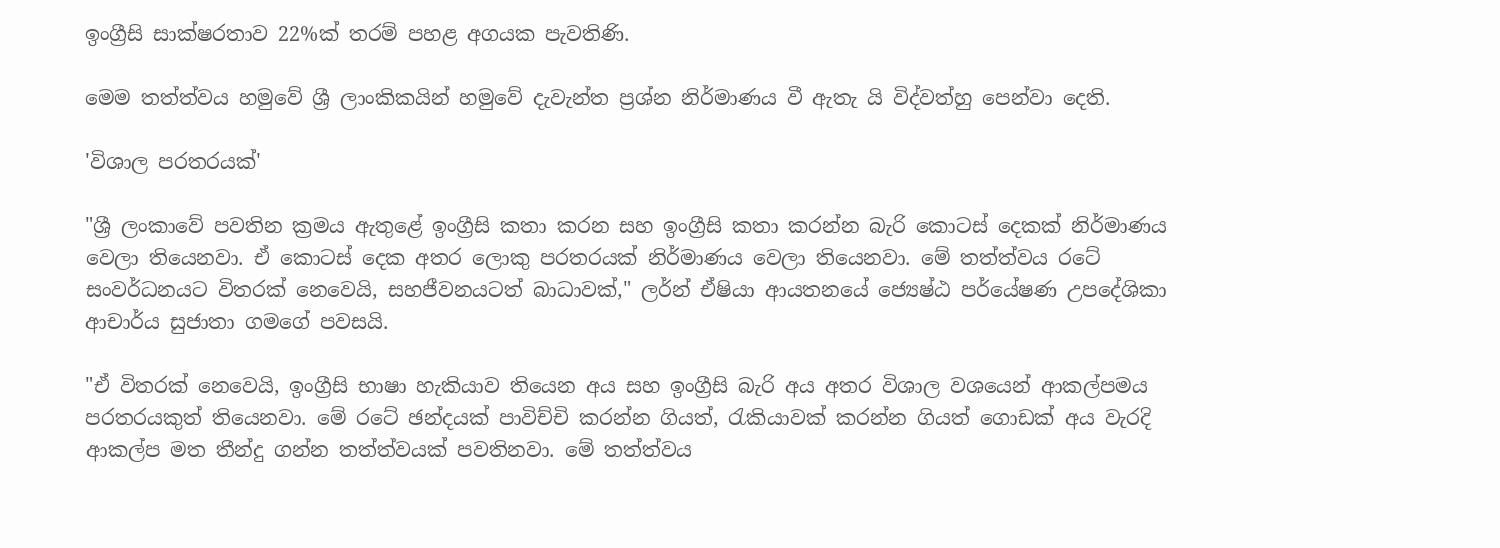ඉංග්‍රීසි සාක්ෂරතාව 22%ක් තරම් පහළ අගයක පැවතිණි.

මෙම තත්ත්වය හමුවේ ශ්‍රී ලාංකිකයින් හමුවේ දැවැන්ත ප්‍රශ්න නිර්මාණය වී ඇතැ යි විද්වත්හු පෙන්වා දෙති.

'විශාල පරතරයක්'

"ශ්‍රී ලංකාවේ පවතින ක්‍රමය ඇතුළේ ඉංග්‍රීසි කතා කරන සහ ඉංග්‍රීසි කතා කරන්න බැරි කොටස් දෙකක් නිර්මාණය වෙලා තියෙනවා. ඒ කොටස් දෙක අතර ලොකු පරතරයක් නිර්මාණය වෙලා තියෙනවා. මේ තත්ත්වය රටේ සංවර්ධනයට විතරක් නෙවෙයි, සහජීවනයටත් බාධාවක්," ලර්න් ඒෂියා ආයතනයේ ජ්‍යෙෂ්ඨ පර්යේෂණ උපදේශිකා ආචාර්ය සුජාතා ගමගේ පවසයි.

"ඒ විතරක් නෙවෙයි, ඉංග්‍රීසි භාෂා හැකියාව තියෙන අය සහ ඉංග්‍රීසි බැරි අය අතර විශාල වශයෙන් ආකල්පමය පරතරයකුත් තියෙනවා. මේ රටේ ඡන්දයක් පාවිච්චි කරන්න ගියත්, රැකියාවක් කරන්න ගියත් ගොඩක් අය වැරදි ආකල්ප මත තීන්දු ගන්න තත්ත්වයක් පවතිනවා. මේ තත්ත්වය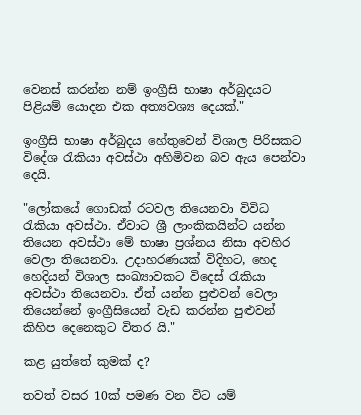වෙනස් කරන්න නම් ඉංග්‍රීසි භාෂා අර්බුදයට පිළියම් යොදන එක අත්‍යවශ්‍ය දෙයක්."

ඉංග්‍රීසි භාෂා අර්බුදය හේතුවෙන් විශාල පිරිසකට විදේශ රැකියා අවස්ථා අහිමිවන බව ඇය පෙන්වා දෙයි.

"ලෝකයේ ගොඩක් රටවල තියෙනවා විවිධ රැකියා අවස්ථා. ඒවාට ශ්‍රී ලාංකිකයින්ට යන්න තියෙන අවස්ථා මේ භාෂා ප්‍රශ්නය නිසා අවහිර වෙලා තියෙනවා. උදාහරණයක් විදිහට, හෙද හෙදියන් විශාල සංඛ්‍යාවකට විදෙස් රැකියා අවස්ථා තියෙනවා. ඒත් යන්න පුළුවන් වෙලා තියෙන්නේ ඉංග්‍රීසියෙන් වැඩ කරන්න පුළුවන් කිහිප දෙනෙකුට විතර යි."

කළ යුත්තේ කුමක් ද?

තවත් වසර 10ක් පමණ වන විට යම්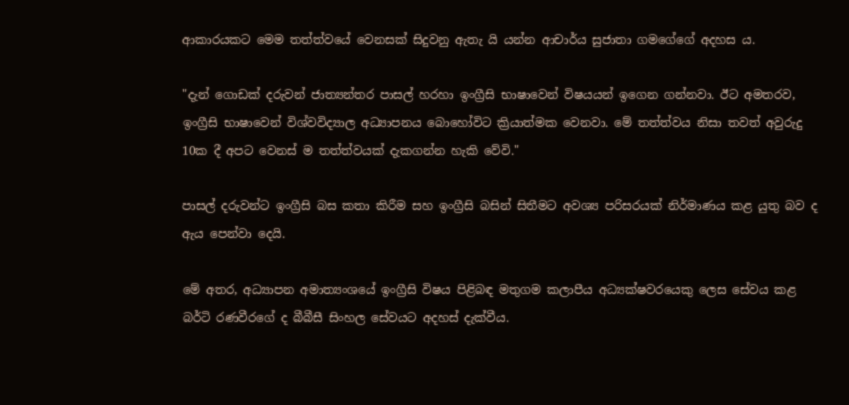ආකාරයකට මෙම තත්ත්වයේ වෙනසක් සිදුවනු ඇතැ යි යන්න ආචාර්ය සුජාතා ගමගේගේ අදහස ය.

"දැන් ගොඩක් දරුවන් ජාත්‍යන්තර පාසල් හරහා ඉංග්‍රීසි භාෂාවෙන් විෂයයන් ඉගෙන ගන්නවා. ඊට අමතරව, ඉංග්‍රීසි භාෂාවෙන් විශ්වවිද්‍යාල අධ්‍යාපනය බොහෝවිට ක්‍රියාත්මක වෙනවා. මේ තත්ත්වය නිසා තවත් අවුරුදු 10ක දී අපට වෙනස් ම තත්ත්වයක් දැකගන්න හැකි වේවි."

පාසල් දරුවන්ට ඉංග්‍රීසි බස කතා කිරීම සහ ඉංග්‍රීසි බසින් සිතීමට අවශ්‍ය පරිසරයක් නිර්මාණය කළ යුතු බව ද ඇය පෙන්වා දෙයි.

මේ අතර, අධ්‍යාපන අමාත්‍යංශයේ ඉංග්‍රීසි විෂය පිළිබඳ මතුගම කලාපීය අධ්‍යක්ෂවරයෙකු ලෙස සේවය කළ බර්ටි රණවීරගේ ද බීබීසී සිංහල සේවයට අදහස් දැක්වීය.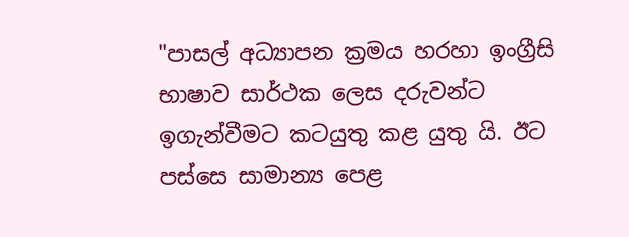"පාසල් අධ්‍යාපන ක්‍රමය හරහා ඉංග්‍රීසි භාෂාව සාර්ථක ලෙස දරුවන්ට ඉගැන්වීමට කටයුතු කළ යුතු යි. ඊට පස්සෙ සාමාන්‍ය පෙළ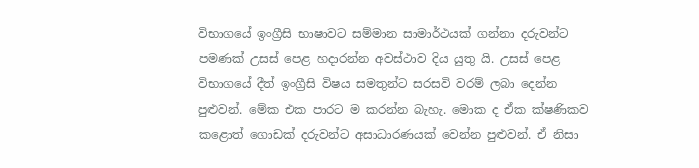විභාගයේ ඉංග්‍රීසි භාෂාවට සම්මාන සාමාර්ථයක් ගන්නා දරුවන්ට පමණක් උසස් පෙළ හදාරන්න අවස්ථාව දිය යුතු යි. උසස් පෙළ විභාගයේ දීත් ඉංග්‍රීසි විෂය සමතුන්ට සරසවි වරම් ලබා දෙන්න පුළුවන්. මේක එක පාරට ම කරන්න බැහැ. මොක ද ඒක ක්ෂණිකව කළොත් ගොඩක් දරුවන්ට අසාධාරණයක් වෙන්න පුළුවන්. ඒ නිසා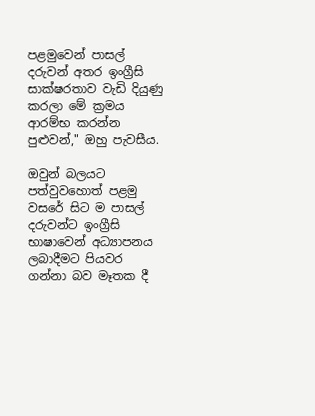පළමුවෙන් පාසල් දරුවන් අතර ඉංග්‍රීසි සාක්ෂරතාව වැඩි දියුණු කරලා මේ ක්‍රමය ආරම්භ කරන්න පුළුවන්," ඔහු පැවසීය.

ඔවුන් බලයට පත්වුවහොත් පළමු වසරේ සිට ම පාසල් දරුවන්ට ඉංග්‍රීසි භාෂාවෙන් අධ්‍යාපනය ලබාදීමට පියවර ගන්නා බව මෑතක දී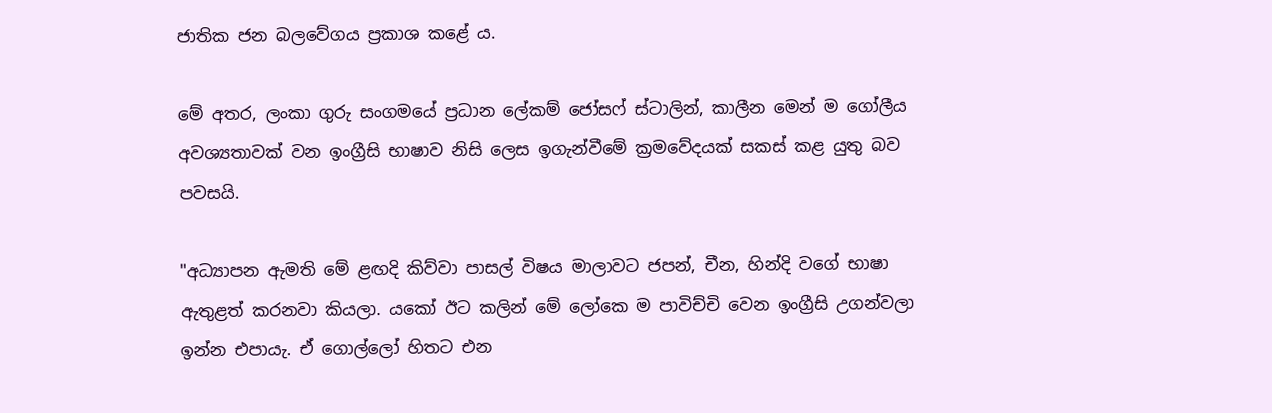ජාතික ජන බලවේගය ප්‍රකාශ කළේ ය.

මේ අතර, ලංකා ගුරු සංගමයේ ප්‍රධාන ලේකම් ජෝසෆ් ස්ටාලින්, කාලීන මෙන් ම ගෝලීය අවශ්‍යතාවක් වන ඉංග්‍රීසි භාෂාව නිසි ලෙස ඉගැන්වීමේ ක්‍රමවේදයක් සකස් කළ යුතු බව පවසයි.

"අධ්‍යාපන ඇමති මේ ළඟදි කිව්වා පාසල් විෂය මාලාවට ජපන්, චීන, හින්දි වගේ භාෂා ඇතුළත් කරනවා කියලා. යකෝ ඊට කලින් මේ ලෝකෙ ම පාවිච්චි වෙන ඉංග්‍රීසි උගන්වලා ඉන්න එපායැ. ඒ ගොල්ලෝ හිතට එන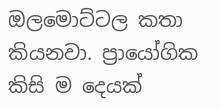ඔලමොට්ටල කතා කියනවා. ප්‍රායෝගික කිසි ම දෙයක්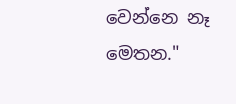වෙන්නෙ නෑ මෙතන."